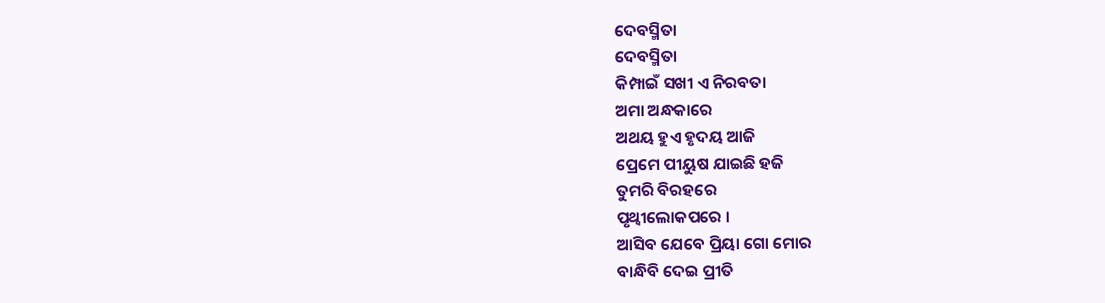ଦେବସ୍ମିତା
ଦେବସ୍ମିତା
କିମ୍ପାଇଁ ସଖୀ ଏ ନିରବତା
ଅମା ଅନ୍ଧକାରେ
ଅଥୟ ହୁଏ ହୃଦୟ ଆଜି
ପ୍ରେମେ ପୀୟୁଷ ଯାଇଛି ହଜି
ତୁମରି ବିରହରେ
ପୃଥ୍ବୀଲୋକପରେ ।
ଆସିବ ଯେବେ ପ୍ରିୟା ଗୋ ମୋର
ବାନ୍ଧିବି ଦେଇ ପ୍ରୀତି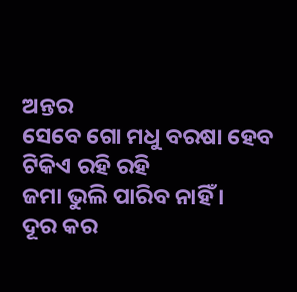ଅନ୍ତର
ସେବେ ଗୋ ମଧୁ ବରଷା ହେବ
ଟିକିଏ ରହି ରହି
ଜମା ଭୁଲି ପାରିବ ନାହିଁ ।
ଦୂର କର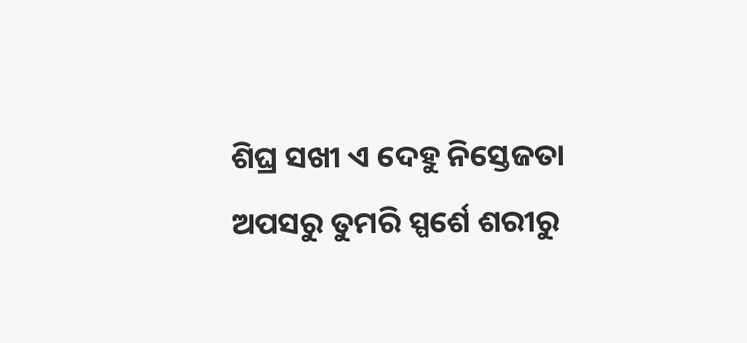ଶିଘ୍ର ସଖୀ ଏ ଦେହୁ ନିସ୍ତେଜତା
ଅପସରୁ ତୁମରି ସ୍ପର୍ଶେ ଶରୀରୁ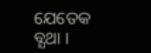ଯେତେକ ବ୍ଯଥା ।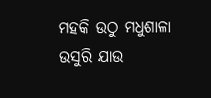ମହକି ଉଠୁ ମଧୁଶାଳା
ଉସୁରି ଯାଉ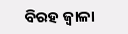ବିରହ ଜ୍ବାଳା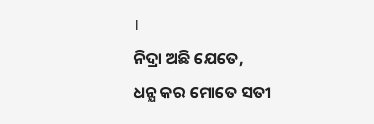।
ନିଦ୍ରା ଅଛି ଯେତେ,
ଧନ୍ଯ କର ମୋତେ ସତୀ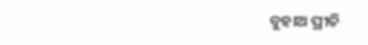ବୁହାଅ ପ୍ରୀତି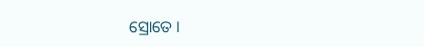ସ୍ରୋତେ ।